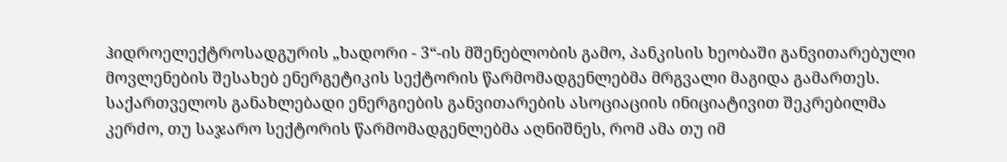ჰიდროელექტროსადგურის „ხადორი - 3“-ის მშენებლობის გამო, პანკისის ხეობაში განვითარებული მოვლენების შესახებ ენერგეტიკის სექტორის წარმომადგენლებმა მრგვალი მაგიდა გამართეს.
საქართველოს განახლებადი ენერგიების განვითარების ასოციაციის ინიციატივით შეკრებილმა კერძო, თუ საჯარო სექტორის წარმომადგენლებმა აღნიშნეს, რომ ამა თუ იმ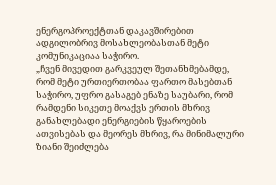ენერგოპროექტთან დაკავშირებით ადგილობრივ მოსახლეობასთან მეტი კომუნიკაციაა საჭირო.
„ჩვენ მივედით გარკვეულ შეთანხმებამდე, რომ მეტი ურთიერთობაა ფართო მასებთან საჭირო, უფრო გასაგებ ენაზე საუბარი, რომ რამდენი სიკეთე მოაქვს ერთის მხრივ განახლებადი ენერგიების წყაროების ათვისებას და მეორეს მხრივ, რა მინიმალური ზიანი შეიძლება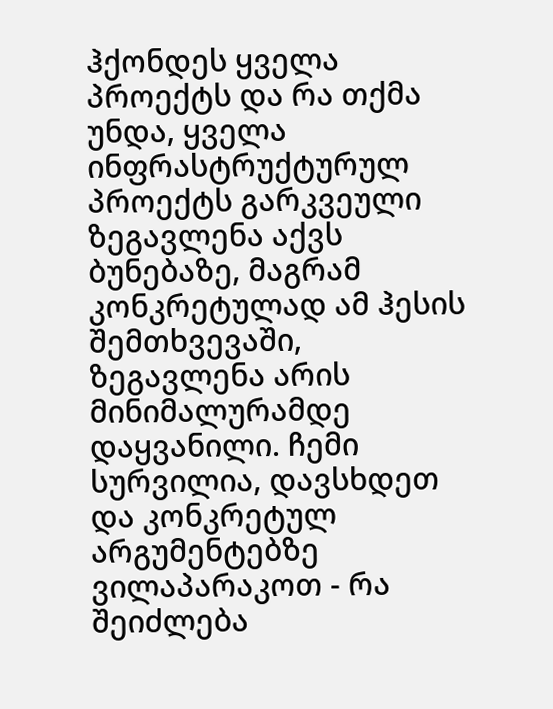ჰქონდეს ყველა პროექტს და რა თქმა უნდა, ყველა ინფრასტრუქტურულ პროექტს გარკვეული ზეგავლენა აქვს ბუნებაზე, მაგრამ კონკრეტულად ამ ჰესის შემთხვევაში, ზეგავლენა არის მინიმალურამდე დაყვანილი. ჩემი სურვილია, დავსხდეთ და კონკრეტულ არგუმენტებზე ვილაპარაკოთ - რა შეიძლება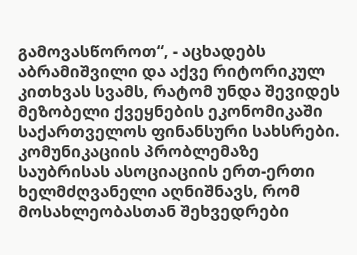გამოვასწოროთ“, - აცხადებს აბრამიშვილი და აქვე რიტორიკულ კითხვას სვამს, რატომ უნდა შევიდეს მეზობელი ქვეყნების ეკონომიკაში საქართველოს ფინანსური სახსრები.
კომუნიკაციის პრობლემაზე საუბრისას ასოციაციის ერთ-ერთი ხელმძღვანელი აღნიშნავს, რომ მოსახლეობასთან შეხვედრები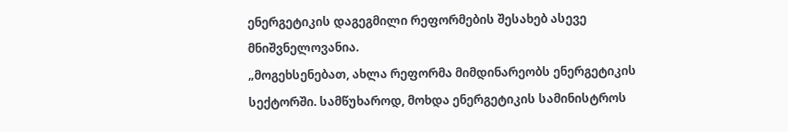ენერგეტიკის დაგეგმილი რეფორმების შესახებ ასევე მნიშვნელოვანია.
„მოგეხსენებათ, ახლა რეფორმა მიმდინარეობს ენერგეტიკის სექტორში. სამწუხაროდ, მოხდა ენერგეტიკის სამინისტროს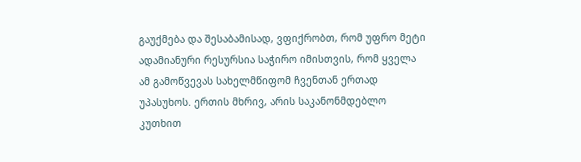გაუქმება და შესაბამისად, ვფიქრობთ, რომ უფრო მეტი ადამიანური რესურსია საჭირო იმისთვის, რომ ყველა ამ გამოწვევას სახელმწიფომ ჩვენთან ერთად უპასუხოს. ერთის მხრივ, არის საკანონმდებლო კუთხით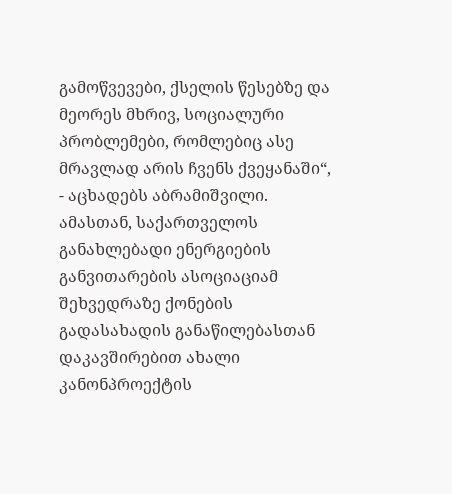გამოწვევები, ქსელის წესებზე და მეორეს მხრივ, სოციალური პრობლემები, რომლებიც ასე მრავლად არის ჩვენს ქვეყანაში“, - აცხადებს აბრამიშვილი.
ამასთან, საქართველოს განახლებადი ენერგიების განვითარების ასოციაციამ შეხვედრაზე ქონების გადასახადის განაწილებასთან დაკავშირებით ახალი კანონპროექტის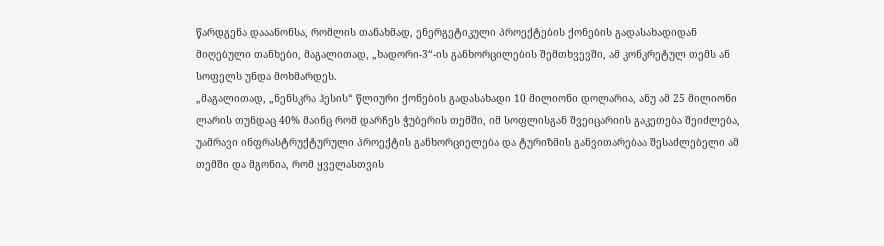წარდგენა დააანონსა, რომლის თანახმად, ენერგეტიკული პროექტების ქონების გადასახადიდან მიღებული თანხები, მაგალითად, „ხადორი-3“-ის განხორცილების შემთხვევში, ამ კონკრეტულ თემს ან სოფელს უნდა მოხმარდეს.
„მაგალითად, „ნენსკრა ჰესის“ წლიური ქონების გადასახადი 10 მილიონი დოლარია, ანუ ამ 25 მილიონი ლარის თუნდაც 40% მაინც რომ დარჩეს ჭუბერის თემში, იმ სოფლისგან შვეიცარიის გაკეთება შეიძლება, უამრავი ინფრასტრუქტურული პროექტის განხორციელება და ტურიზმის განვითარებაა შესაძლებელი ამ თემში და მგონია, რომ ყველასთვის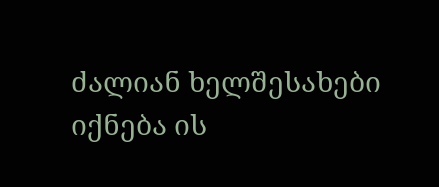ძალიან ხელშესახები იქნება ის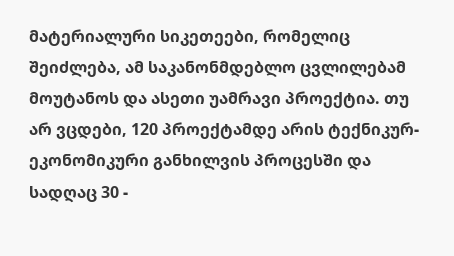მატერიალური სიკეთეები, რომელიც შეიძლება, ამ საკანონმდებლო ცვლილებამ მოუტანოს და ასეთი უამრავი პროექტია. თუ არ ვცდები, 120 პროექტამდე არის ტექნიკურ-ეკონომიკური განხილვის პროცესში და სადღაც 30 -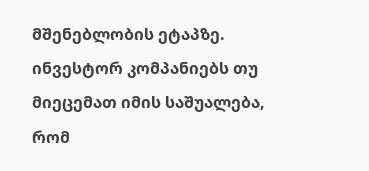მშენებლობის ეტაპზე. ინვესტორ კომპანიებს თუ მიეცემათ იმის საშუალება, რომ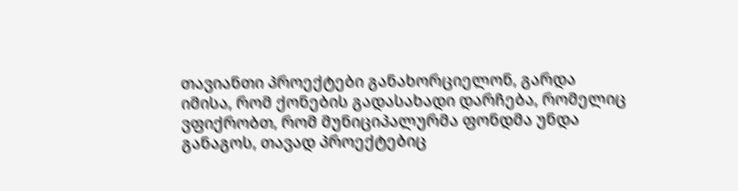თავიანთი პროექტები განახორციელონ, გარდა იმისა, რომ ქონების გადასახადი დარჩება, რომელიც ვფიქრობთ, რომ მუნიციპალურმა ფონდმა უნდა განაგოს, თავად პროექტებიც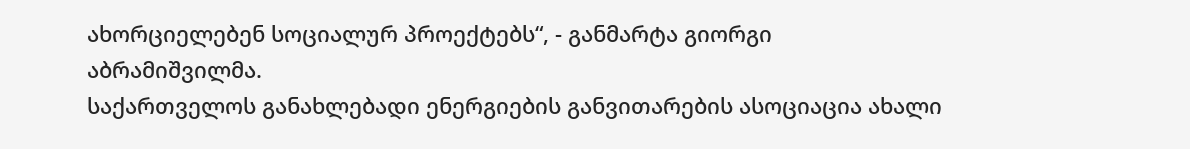ახორციელებენ სოციალურ პროექტებს“, - განმარტა გიორგი აბრამიშვილმა.
საქართველოს განახლებადი ენერგიების განვითარების ასოციაცია ახალი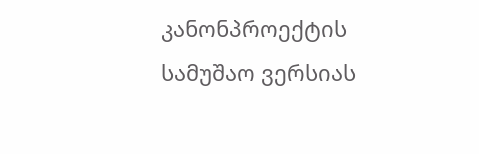კანონპროექტის სამუშაო ვერსიას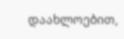დაახლოებით,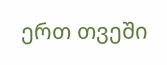ერთ თვეში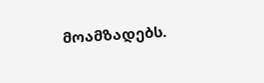მოამზადებს.